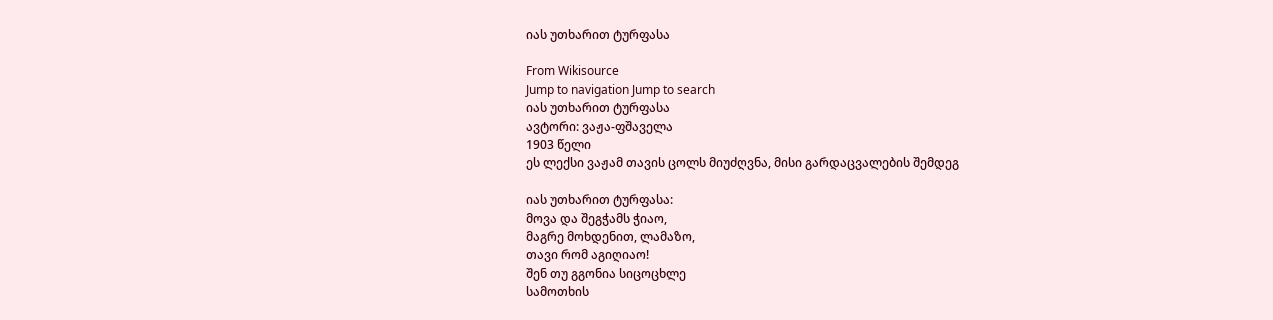იას უთხარით ტურფასა

From Wikisource
Jump to navigation Jump to search
იას უთხარით ტურფასა
ავტორი: ვაჟა-ფშაველა
1903 წელი
ეს ლექსი ვაჟამ თავის ცოლს მიუძღვნა, მისი გარდაცვალების შემდეგ

იას უთხარით ტურფასა:
მოვა და შეგჭამს ჭიაო,
მაგრე მოხდენით, ლამაზო,
თავი რომ აგიღიაო!
შენ თუ გგონია სიცოცხლე
სამოთხის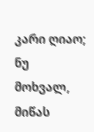კარი ღიაო;
ნუ მოხვალ, მიწას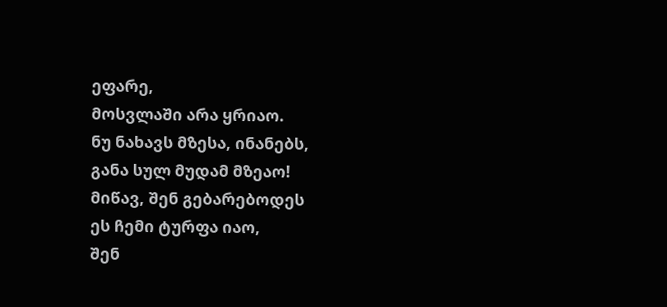ეფარე,
მოსვლაში არა ყრიაო.
ნუ ნახავს მზესა, ინანებს,
განა სულ მუდამ მზეაო!
მიწავ, შენ გებარებოდეს
ეს ჩემი ტურფა იაო,
შენ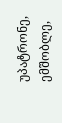უპატრონე, ემშობლე,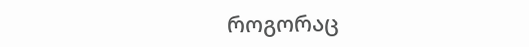როგორაც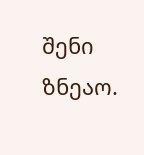შენი ზნეაო.